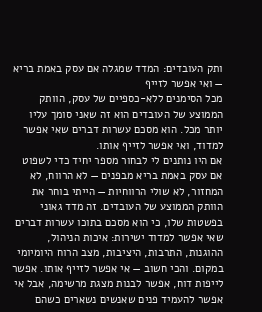ותק העובדים: המדד שמגלה אם עסק באמת בריא — ואי אפשר לזייף
מכל הסימנים ללא-כספיים של עסק, הוותק הממוצע של העובדים הוא זה שאני סומך עליו יותר מכל. הוא מסכם עשרות דברים שאי אפשר למדוד, ואי אפשר לזייף אותו.
אם היו נותנים לי לבחור מספר יחיד כדי לשפוט אם עסק באמת בריא מבפנים — לא הרווח, לא המחזור, לא שולי הרווחיות — הייתי בוחר את הוותק הממוצע של העובדים. זה מדד גאוני בפשטות שלו, כי הוא מסכם בתוכו עשרות דברים שאי אפשר למדוד ישירות: איכות הניהול, ההוגנות, התרבות, היציבות, מצב הרוח היומיומי במקום. והכי חשוב — אי אפשר לזייף אותו. אפשר לייפות דוח, אפשר לבנות מצגת מרשימה, אבל אי אפשר להעמיד פנים שאנשים נשארים כשהם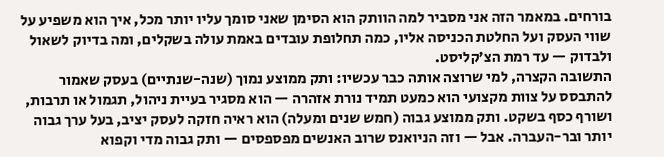בורחים. במאמר הזה אני מסביר למה הוותק הוא הסימן שאני סומך עליו יותר מכל, איך הוא משפיע על שווי העסק ועל החלטת הכניסה אליו, כמה תחלופת עובדים באמת עולה בשקלים, ומה בדיוק לשאול ולבדוק — עד רמת הצ’קליסט.
התשובה הקצרה, למי שרוצה אותה כבר עכשיו: ותק ממוצע נמוך (שנה-שנתיים) בעסק שאמור להתבסס על צוות מקצועי הוא כמעט תמיד נורת אזהרה — הוא מסגיר בעיית ניהול, תגמול או תרבות, ושורף כסף בשקט. ותק ממוצע גבוה (חמש שנים ומעלה) הוא ראיה חזקה לעסק יציב, בעל ערך גבוה יותר ובר-העברה. אבל — וזה הניואנס שרוב האנשים מפספסים — ותק גבוה מדי וקפוא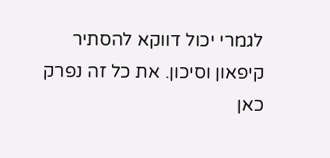לגמרי יכול דווקא להסתיר קיפאון וסיכון. את כל זה נפרק כאן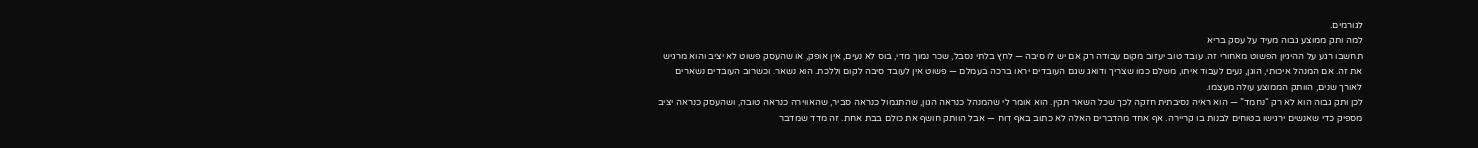לגורמים.
למה ותק ממוצע גבוה מעיד על עסק בריא
תחשבו רגע על ההיגיון הפשוט מאחורי זה. עובד טוב יעזוב מקום עבודה רק אם יש לו סיבה — לחץ בלתי נסבל, שכר נמוך מדי, בוס לא נעים, אין אופק, או שהעסק פשוט לא יציב והוא מרגיש את זה. אם המנהל איכותי, הוגן, נעים לעבוד איתו, משלם כמו שצריך ודואג שגם העובדים יראו ברכה בעמלם — פשוט אין לעובד סיבה לקום וללכת. הוא נשאר. וכשרוב העובדים נשארים לאורך שנים, הוותק הממוצע עולה מעצמו.
לכן ותק גבוה הוא לא רק “נחמד” — הוא ראיה נסיבתית חזקה לכך שכל השאר תקין. הוא אומר לי שהמנהל כנראה הגון, שהתגמול כנראה סביר, שהאווירה כנראה טובה, ושהעסק כנראה יציב מספיק כדי שאנשים ירגישו בטוחים לבנות בו קריירה. אף אחד מהדברים האלה לא כתוב באף דוח — אבל הוותק חושף את כולם בבת אחת. זה מדד שמדבר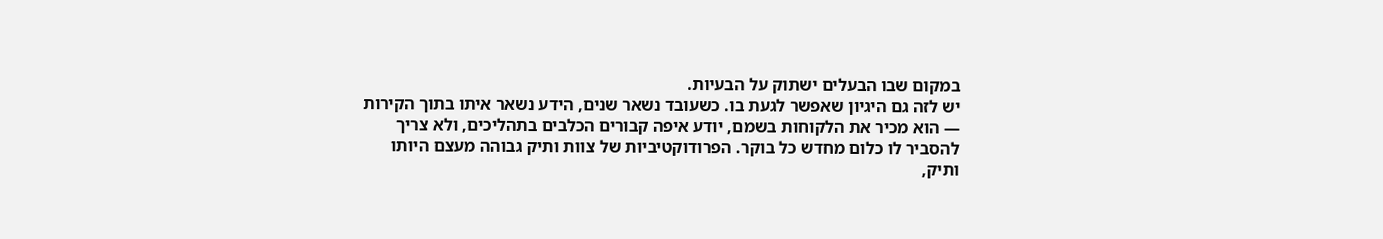במקום שבו הבעלים ישתוק על הבעיות.
יש לזה גם היגיון שאפשר לגעת בו. כשעובד נשאר שנים, הידע נשאר איתו בתוך הקירות — הוא מכיר את הלקוחות בשמם, יודע איפה קבורים הכלבים בתהליכים, ולא צריך להסביר לו כלום מחדש כל בוקר. הפרודוקטיביות של צוות ותיק גבוהה מעצם היותו ותיק,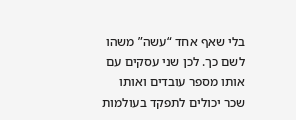בלי שאף אחד “עשה” משהו לשם כך. לכן שני עסקים עם אותו מספר עובדים ואותו שכר יכולים לתפקד בעולמות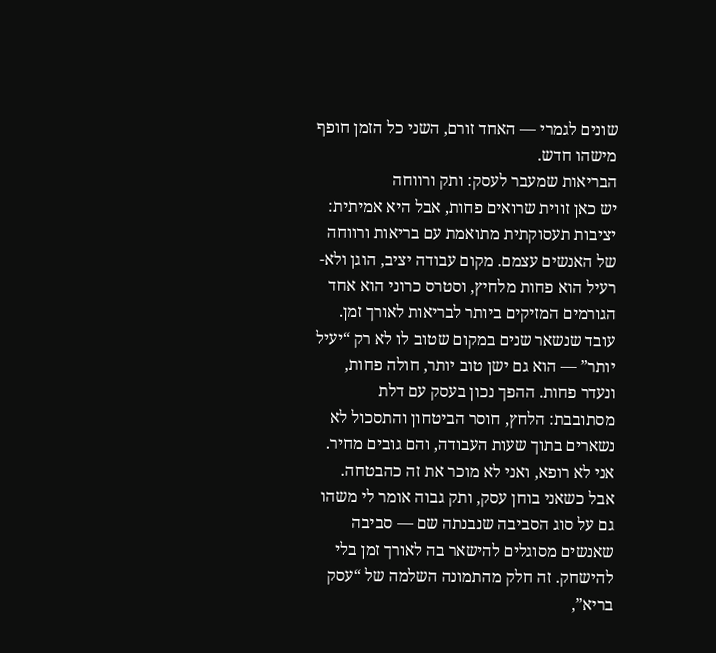שונים לגמרי — האחד זורם, השני כל הזמן חופף מישהו חדש.
הבריאות שמעבר לעסק: ותק ורווחה
יש כאן זווית שרואים פחות, אבל היא אמיתית: יציבות תעסוקתית מתואמת עם בריאות ורווחה של האנשים עצמם. מקום עבודה יציב, הוגן ולא-רעיל הוא פחות מלחיץ, וסטרס כרוני הוא אחד הגורמים המזיקים ביותר לבריאות לאורך זמן. עובד שנשאר שנים במקום שטוב לו לא רק “יעיל יותר” — הוא גם ישן טוב יותר, חולה פחות, ונעדר פחות. ההפך נכון בעסק עם דלת מסתובבת: הלחץ, חוסר הביטחון והתסכול לא נשארים בתוך שעות העבודה, והם גובים מחיר.
אני לא רופא, ואני לא מוכר את זה כהבטחה. אבל כשאני בוחן עסק, ותק גבוה אומר לי משהו גם על סוג הסביבה שנבנתה שם — סביבה שאנשים מסוגלים להישאר בה לאורך זמן בלי להישחק. זה חלק מהתמונה השלמה של “עסק בריא”,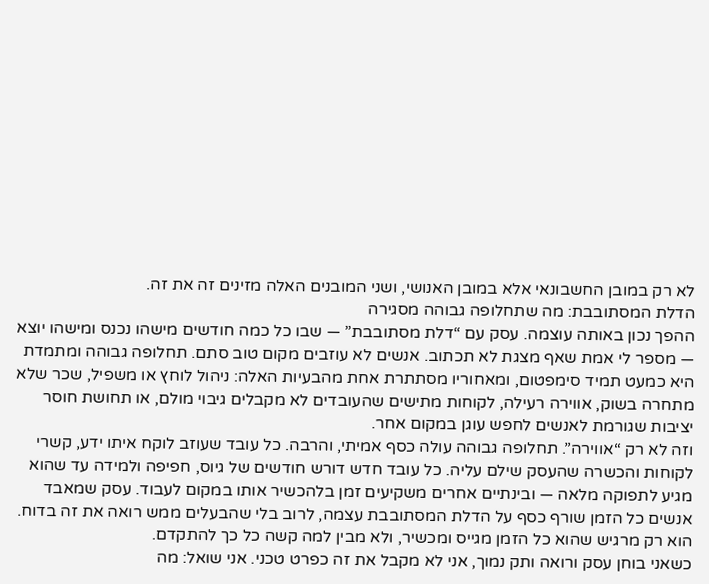לא רק במובן החשבונאי אלא במובן האנושי, ושני המובנים האלה מזינים זה את זה.
הדלת המסתובבת: מה שתחלופה גבוהה מסגירה
ההפך נכון באותה עוצמה. עסק עם “דלת מסתובבת” — שבו כל כמה חודשים מישהו נכנס ומישהו יוצא — מספר לי אמת שאף מצגת לא תכתוב. אנשים לא עוזבים מקום טוב סתם. תחלופה גבוהה ומתמדת היא כמעט תמיד סימפטום, ומאחוריו מסתתרת אחת מהבעיות האלה: ניהול לוחץ או משפיל, שכר שלא מתחרה בשוק, אווירה רעילה, לקוחות מתישים שהעובדים לא מקבלים גיבוי מולם, או תחושת חוסר יציבות שגורמת לאנשים לחפש עוגן במקום אחר.
וזה לא רק “אווירה”. תחלופה גבוהה עולה כסף אמיתי, והרבה. כל עובד שעוזב לוקח איתו ידע, קשרי לקוחות והכשרה שהעסק שילם עליה. כל עובד חדש דורש חודשים של גיוס, חפיפה ולמידה עד שהוא מגיע לתפוקה מלאה — ובינתיים אחרים משקיעים זמן בלהכשיר אותו במקום לעבוד. עסק שמאבד אנשים כל הזמן שורף כסף על הדלת המסתובבת עצמה, לרוב בלי שהבעלים ממש רואה את זה בדוח. הוא רק מרגיש שהוא כל הזמן מגייס ומכשיר, ולא מבין למה קשה כל כך להתקדם.
כשאני בוחן עסק ורואה ותק נמוך, אני לא מקבל את זה כפרט טכני. אני שואל: מה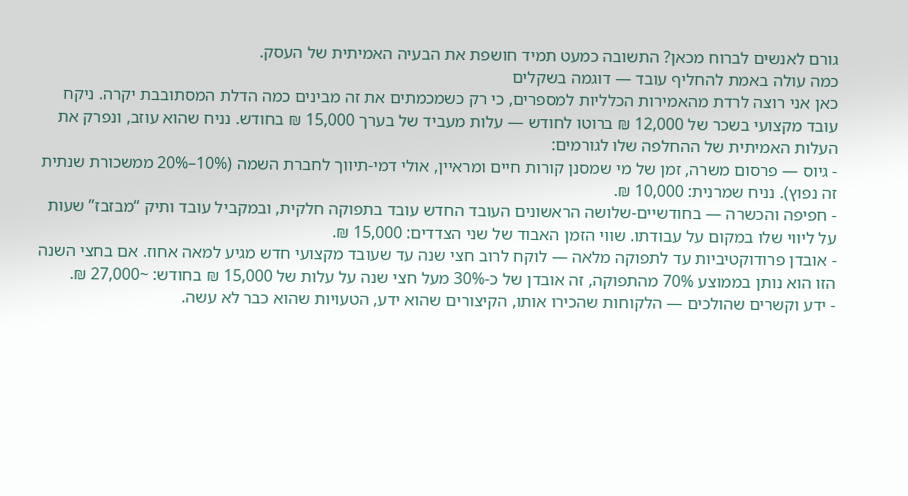גורם לאנשים לברוח מכאן? התשובה כמעט תמיד חושפת את הבעיה האמיתית של העסק.
כמה עולה באמת להחליף עובד — דוגמה בשקלים
כאן אני רוצה לרדת מהאמירות הכלליות למספרים, כי רק כשמכמתים את זה מבינים כמה הדלת המסתובבת יקרה. ניקח עובד מקצועי בשכר של 12,000 ₪ ברוטו לחודש — עלות מעביד של בערך 15,000 ₪ בחודש. נניח שהוא עוזב, ונפרק את העלות האמיתית של ההחלפה שלו לגורמים:
- גיוס — פרסום משרה, זמן של מי שמסנן קורות חיים ומראיין, אולי דמי-תיווך לחברת השמה (10%–20% ממשכורת שנתית זה נפוץ). נניח שמרנית: 10,000 ₪.
- חפיפה והכשרה — בחודשיים-שלושה הראשונים העובד החדש עובד בתפוקה חלקית, ובמקביל עובד ותיק “מבזבז” שעות על ליווי שלו במקום על עבודתו. שווי הזמן האבוד של שני הצדדים: 15,000 ₪.
- אובדן פרודוקטיביות עד לתפוקה מלאה — לוקח לרוב חצי שנה עד שעובד מקצועי חדש מגיע למאה אחוז. אם בחצי השנה הזו הוא נותן בממוצע 70% מהתפוקה, זה אובדן של כ-30% מעל חצי שנה על עלות של 15,000 ₪ בחודש: ~27,000 ₪.
- ידע וקשרים שהולכים — הלקוחות שהכירו אותו, הקיצורים שהוא ידע, הטעויות שהוא כבר לא עשה.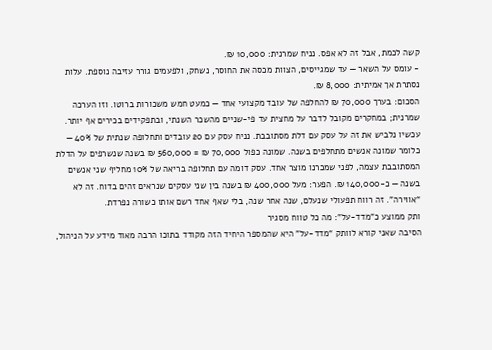קשה לכמת, אבל זה לא אפס. נניח שמרנית: 10,000 ₪.
- עומס על השאר — עד שמגייסים, הצוות מכסה את החוסר, נשחק, ולפעמים גורר עזיבה נוספת. עלות נסתרת אך אמיתית: 8,000 ₪.
הסכום: בערך 70,000 ₪ להחלפה של עובד מקצועי אחד — כמעט חמש משכורות ברוטו. וזו הערכה שמרנית; במחקרים מקובל לדבר על מחצית עד פי-שניים מהשכר השנתי, ובתפקידים בכירים אף יותר.
עכשיו נלביש את זה על עסק עם דלת מסתובבת. נניח עסק עם 20 עובדים ותחלופה שנתית של 40% — כלומר שמונה אנשים מתחלפים בשנה. שמונה כפול 70,000 ₪ = 560,000 ₪ בשנה שנשרפים על הדלת המסתובבת עצמה, לפני שמכרנו מוצר אחד. עסק דומה עם תחלופה בריאה של 10% מחליף שני אנשים בשנה — כ-140,000 ₪. הפער: מעל 400,000 ₪ בשנה בין שני עסקים שנראים זהים בדוח. זה לא “אווירה”. זה רווח תפעולי שנעלם, שנה אחר שנה, בלי שאף אחד רשם אותו כשורה נפרדת.
ותק ממוצע כ”מדד-על”: מה כל טווח מסגיר
הסיבה שאני קורא לוותק “מדד-על” היא שהמספר היחיד הזה מקודד בתוכו הרבה מאוד מידע על הניהול,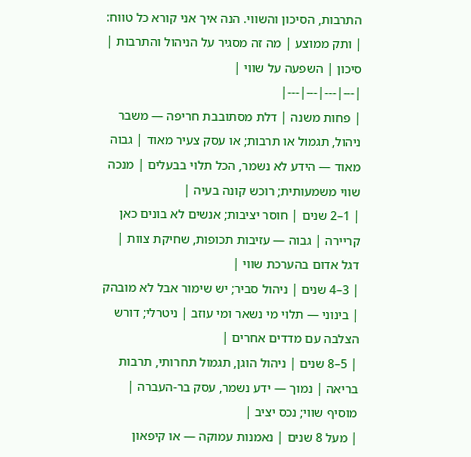התרבות, הסיכון והשווי. הנה איך אני קורא כל טווח:
| ותק ממוצע | מה זה מסגיר על הניהול והתרבות | סיכון | השפעה על שווי |
|---|---|---|---|
| פחות משנה | דלת מסתובבת חריפה — משבר ניהול, תגמול או תרבות; או עסק צעיר מאוד | גבוה מאוד — הידע לא נשמר, הכל תלוי בבעלים | מנכה שווי משמעותית; רוכש קונה בעיה |
| 1–2 שנים | חוסר יציבות; אנשים לא בונים כאן קריירה | גבוה — עזיבות תכופות, שחיקת צוות | דגל אדום בהערכת שווי |
| 3–4 שנים | ניהול סביר; יש שימור אבל לא מובהק | בינוני — תלוי מי נשאר ומי עוזב | ניטרלי; דורש הצלבה עם מדדים אחרים |
| 5–8 שנים | ניהול הוגן, תגמול תחרותי, תרבות בריאה | נמוך — ידע נשמר, עסק בר-העברה | מוסיף שווי; נכס יציב |
| מעל 8 שנים | נאמנות עמוקה — או קיפאון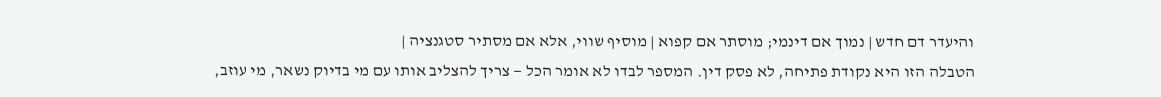והיעדר דם חדש | נמוך אם דינמי; מוסתר אם קפוא | מוסיף שווי, אלא אם מסתיר סטגנציה |
הטבלה הזו היא נקודת פתיחה, לא פסק דין. המספר לבדו לא אומר הכל — צריך להצליב אותו עם מי בדיוק נשאר, מי עוזב,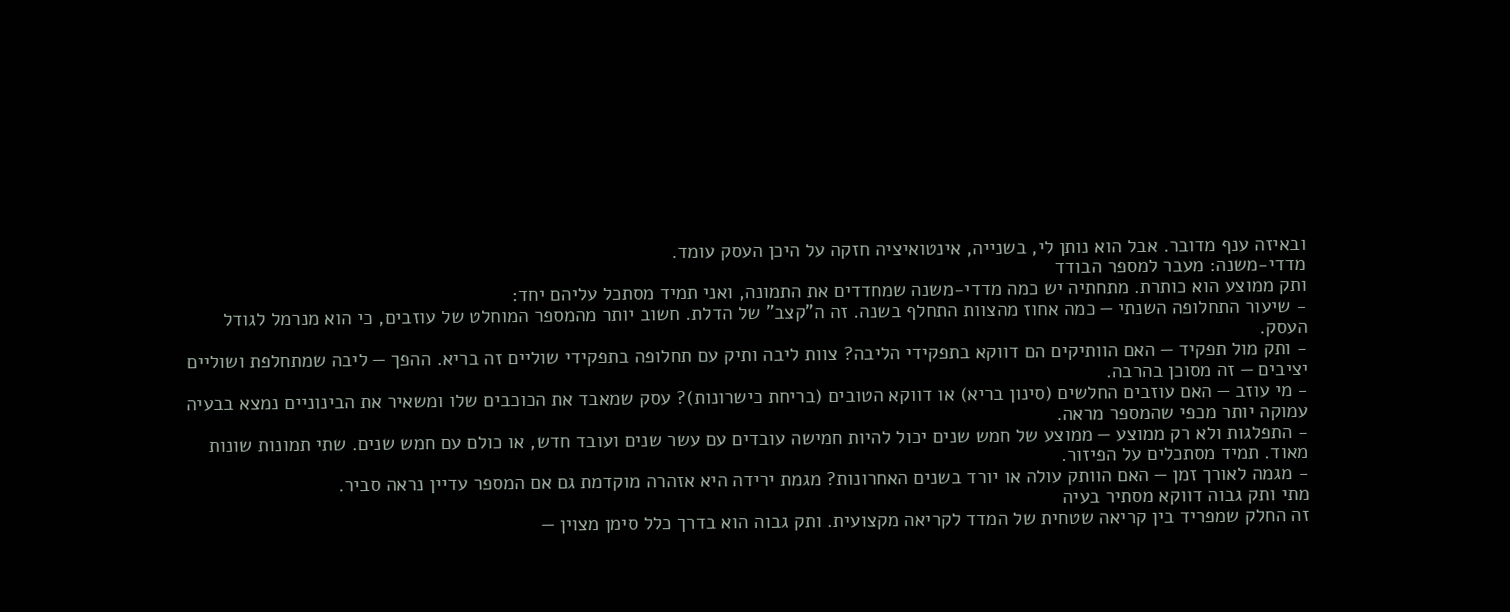ובאיזה ענף מדובר. אבל הוא נותן לי, בשנייה, אינטואיציה חזקה על היכן העסק עומד.
מדדי-משנה: מעבר למספר הבודד
ותק ממוצע הוא כותרת. מתחתיה יש כמה מדדי-משנה שמחדדים את התמונה, ואני תמיד מסתכל עליהם יחד:
- שיעור התחלופה השנתי — כמה אחוז מהצוות התחלף בשנה. זה ה”קצב” של הדלת. חשוב יותר מהמספר המוחלט של עוזבים, כי הוא מנרמל לגודל העסק.
- ותק מול תפקיד — האם הוותיקים הם דווקא בתפקידי הליבה? צוות ליבה ותיק עם תחלופה בתפקידי שוליים זה בריא. ההפך — ליבה שמתחלפת ושוליים יציבים — זה מסוכן בהרבה.
- מי עוזב — האם עוזבים החלשים (סינון בריא) או דווקא הטובים (בריחת כישרונות)? עסק שמאבד את הכוכבים שלו ומשאיר את הבינוניים נמצא בבעיה עמוקה יותר מכפי שהמספר מראה.
- התפלגות ולא רק ממוצע — ממוצע של חמש שנים יכול להיות חמישה עובדים עם עשר שנים ועובד חדש, או כולם עם חמש שנים. שתי תמונות שונות מאוד. תמיד מסתכלים על הפיזור.
- מגמה לאורך זמן — האם הוותק עולה או יורד בשנים האחרונות? מגמת ירידה היא אזהרה מוקדמת גם אם המספר עדיין נראה סביר.
מתי ותק גבוה דווקא מסתיר בעיה
זה החלק שמפריד בין קריאה שטחית של המדד לקריאה מקצועית. ותק גבוה הוא בדרך כלל סימן מצוין —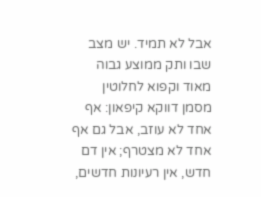אבל לא תמיד. יש מצב שבו ותק ממוצע גבוה מאוד וקפוא לחלוטין מסמן דווקא קיפאון: אף אחד לא עוזב, אבל גם אף אחד לא מצטרף; אין דם חדש, אין רעיונות חדשים,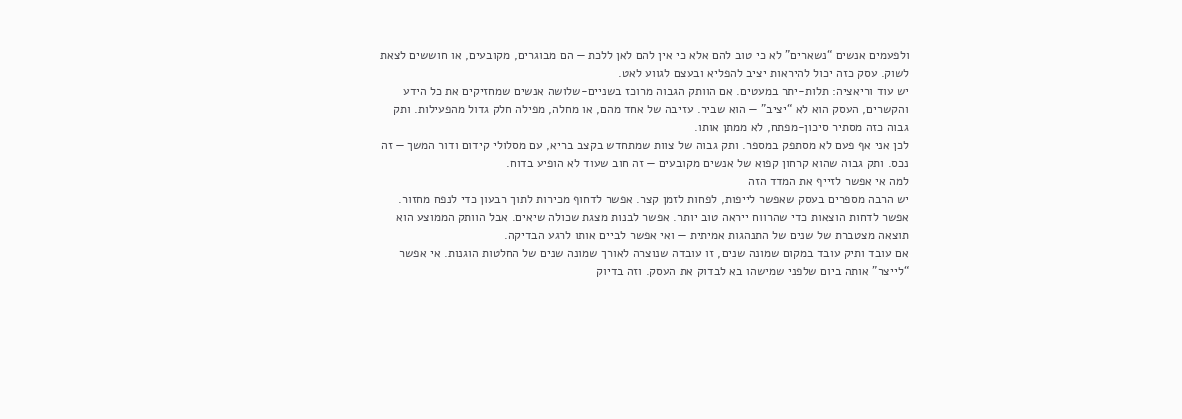ולפעמים אנשים “נשארים” לא כי טוב להם אלא כי אין להם לאן ללכת — הם מבוגרים, מקובעים, או חוששים לצאת לשוק. עסק כזה יכול להיראות יציב להפליא ובעצם לגווע לאט.
יש עוד וריאציה: תלות-יתר במעטים. אם הוותק הגבוה מרוכז בשניים-שלושה אנשים שמחזיקים את כל הידע והקשרים, העסק הוא לא “יציב” — הוא שביר. עזיבה של אחד מהם, או מחלה, מפילה חלק גדול מהפעילות. ותק גבוה כזה מסתיר סיכון-מפתח, לא ממתן אותו.
לכן אני אף פעם לא מסתפק במספר. ותק גבוה של צוות שמתחדש בקצב בריא, עם מסלולי קידום ודור המשך — זה נכס. ותק גבוה שהוא קרחון קפוא של אנשים מקובעים — זה חוב שעוד לא הופיע בדוח.
למה אי אפשר לזייף את המדד הזה
יש הרבה מספרים בעסק שאפשר לייפות, לפחות לזמן קצר. אפשר לדחוף מכירות לתוך רבעון כדי לנפח מחזור. אפשר לדחות הוצאות כדי שהרווח ייראה טוב יותר. אפשר לבנות מצגת שכולה שיאים. אבל הוותק הממוצע הוא תוצאה מצטברת של שנים של התנהגות אמיתית — ואי אפשר לביים אותו לרגע הבדיקה.
אם עובד ותיק עובד במקום שמונה שנים, זו עובדה שנוצרה לאורך שמונה שנים של החלטות הוגנות. אי אפשר “לייצר” אותה ביום שלפני שמישהו בא לבדוק את העסק. וזה בדיוק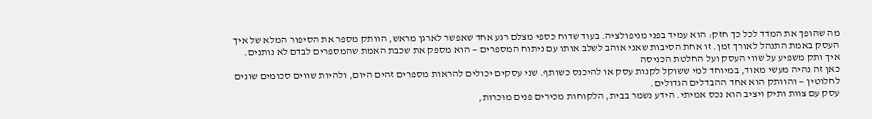מה שהופך את המדד לכל כך חזק: הוא עמיד בפני מניפולציה. בעוד שדוח כספי מצלם רגע אחד שאפשר לארגן מראש, הוותק מספר את הסיפור המלא של איך העסק באמת התנהל לאורך זמן. זו אחת הסיבות שאני אוהב לשלב אותו עם ניתוח המספרים — הוא מספק את שכבת האמת שהמספרים לבדם לא נותנים.
איך ותק משפיע על שווי העסק ועל החלטת הכניסה
כאן זה נהיה מעשי מאוד, במיוחד למי ששוקל לקנות עסק או להיכנס כשותף. שני עסקים יכולים להראות מספרים זהים היום, ולהיות שווים סכומים שונים לחלוטין — והוותק הוא אחד ההבדלים הגדולים.
עסק עם צוות ותיק ויציב הוא נכס אמיתי. הידע נשמר בבית, הלקוחות מכירים פנים מוכרות,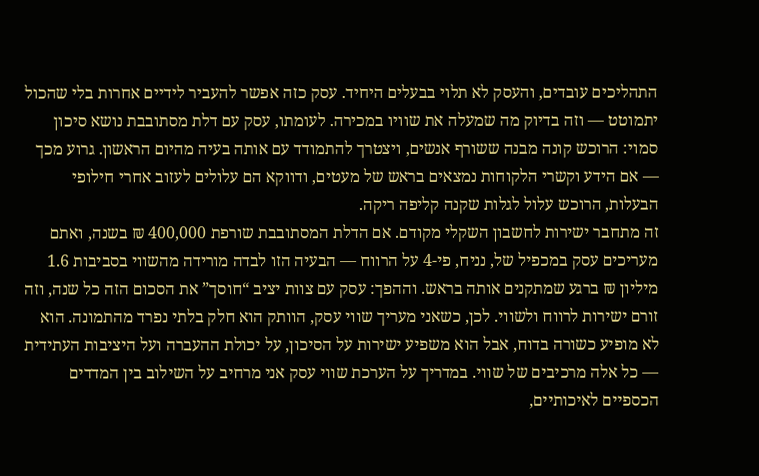התהליכים עובדים, והעסק לא תלוי בבעלים היחיד. עסק כזה אפשר להעביר לידיים אחרות בלי שהכול יתמוטט — וזה בדיוק מה שמעלה את שוויו במכירה. לעומתו, עסק עם דלת מסתובבת נושא סיכון סמוי: הרוכש קונה מבנה ששורף אנשים, ויצטרך להתמודד עם אותה בעיה מהיום הראשון. גרוע מכך — אם הידע וקשרי הלקוחות נמצאים בראש של מעטים, ודווקא הם עלולים לעזוב אחרי חילופי הבעלות, הרוכש עלול לגלות שקנה קליפה ריקה.
זה מתחבר ישירות לחשבון השקלי מקודם. אם הדלת המסתובבת שורפת 400,000 ₪ בשנה, ואתם מעריכים עסק במכפיל של, נניח, פי-4 על הרווח — הבעיה הזו לבדה מורידה מהשווי בסביבות 1.6 מיליון ₪ ברגע שמתקנים אותה בראש. וההפך: עסק עם צוות יציב “חוסך” את הסכום הזה כל שנה, וזה זורם ישירות לרווח ולשווי. לכן, כשאני מעריך שווי עסק, הוותק הוא חלק בלתי נפרד מהתמונה. הוא לא מופיע כשורה בדוח, אבל הוא משפיע ישירות על הסיכון, על יכולת ההעברה ועל היציבות העתידית — כל אלה מרכיבים של שווי. במדריך על הערכת שווי עסק אני מרחיב על השילוב בין המדדים הכספיים לאיכותיים,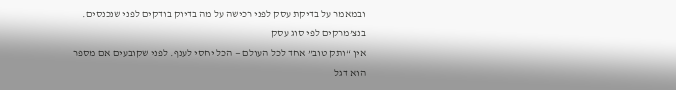ובמאמר על בדיקת עסק לפני רכישה על מה בדיוק בודקים לפני שנכנסים.
בנצ’מרקים לפי סוג עסק
אין “ותק טוב” אחד לכל העולם — הכל יחסי לענף. לפני שקובעים אם מספר הוא דגל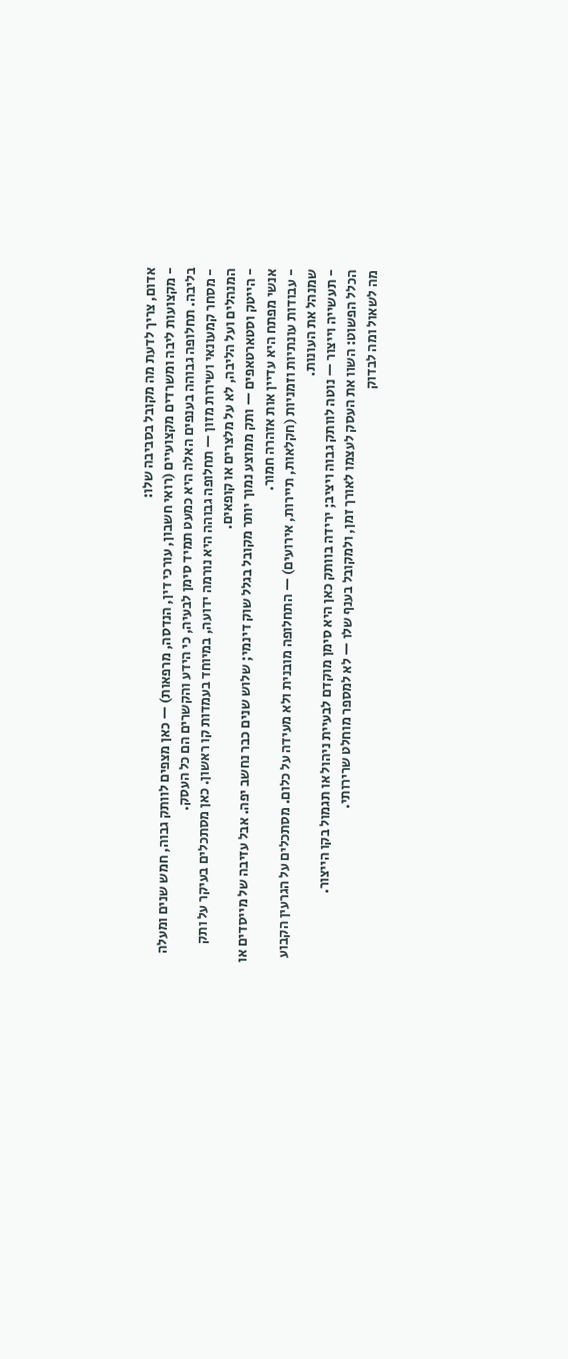אדום, צריך לדעת מה מקובל בסביבה שלו:
- מקצועות ליבה ומשרדים מקצועיים (רואי חשבון, עורכי דין, הנדסה, מרפאות) — כאן מצפים לוותק גבוה, חמש שנים ומעלה בליבה. תחלופה גבוהה בענפים האלה היא כמעט תמיד סימן לבעיה, כי הידע והקשרים הם כל העסק.
- מסחר קמעונאי ושירות מזון — תחלופה גבוהה היא נורמה ידועה, במיוחד בעמדות קו ראשון. כאן מסתכלים בעיקר על ותק המנהלים ועל הליבה, לא על מלצרים או קופאים.
- הייטק וסטארטאפים — ותק ממוצע נמוך יותר מקובל בגלל שוק דינמי; שלוש שנים כבר נחשב יפה. אבל עזיבה של מייסדים או אנשי מפתח היא עדיין אות אזהרה חמור.
- עבודות עונתיות וזמניות (חקלאות, תיירות, אירועים) — התחלופה מובנית ולא מעידה על כלום. מסתכלים על הגרעין הקבוע שמנהל את העונות.
- תעשייה וייצור — נוטה לוותק גבוה ויציב; ירידה בוותק כאן היא סימן מוקדם לבעיית ניהול או תגמול בקו הייצור.
הכלל הפשוט: השוו את העסק לעצמו לאורך זמן, ולמקובל בענף שלו — לא למספר מוחלט שרירותי.
מה לשאול ומה לבדוק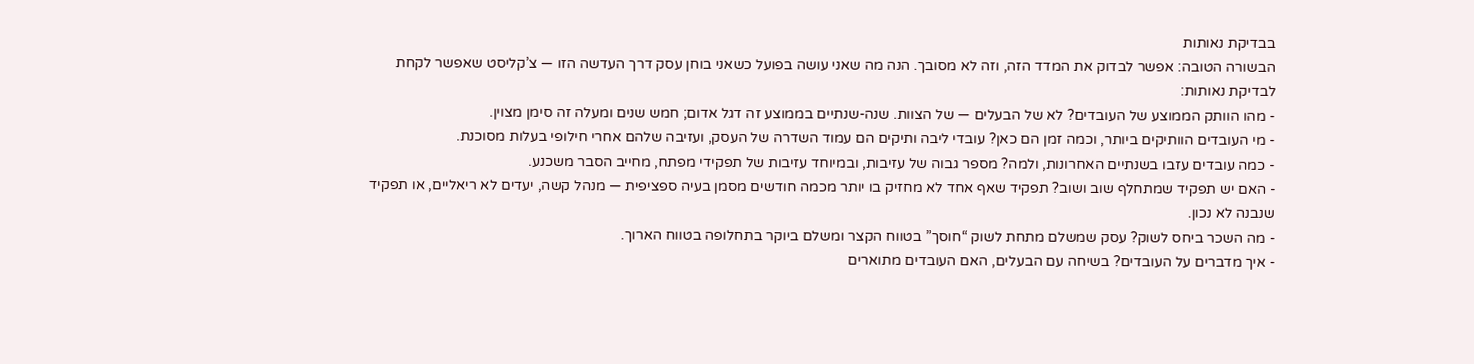בבדיקת נאותות
הבשורה הטובה: אפשר לבדוק את המדד הזה, וזה לא מסובך. הנה מה שאני עושה בפועל כשאני בוחן עסק דרך העדשה הזו — צ’קליסט שאפשר לקחת לבדיקת נאותות:
- מהו הוותק הממוצע של העובדים? לא של הבעלים — של הצוות. שנה-שנתיים בממוצע זה דגל אדום; חמש שנים ומעלה זה סימן מצוין.
- מי העובדים הוותיקים ביותר, וכמה זמן הם כאן? עובדי ליבה ותיקים הם עמוד השדרה של העסק, ועזיבה שלהם אחרי חילופי בעלות מסוכנת.
- כמה עובדים עזבו בשנתיים האחרונות, ולמה? מספר גבוה של עזיבות, ובמיוחד עזיבות של תפקידי מפתח, מחייב הסבר משכנע.
- האם יש תפקיד שמתחלף שוב ושוב? תפקיד שאף אחד לא מחזיק בו יותר מכמה חודשים מסמן בעיה ספציפית — מנהל קשה, יעדים לא ריאליים, או תפקיד שנבנה לא נכון.
- מה השכר ביחס לשוק? עסק שמשלם מתחת לשוק “חוסך” בטווח הקצר ומשלם ביוקר בתחלופה בטווח הארוך.
- איך מדברים על העובדים? בשיחה עם הבעלים, האם העובדים מתוארים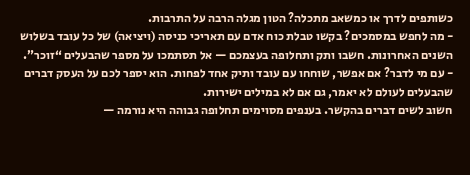כשותפים לדרך או כמשאב מתכלה? הטון מגלה הרבה על התרבות.
- מה לחפש במסמכים? בקשו טבלת כוח אדם עם תאריכי כניסה (ויציאה) של כל עובד בשלוש השנים האחרונות. חשבו ותק ותחלופה בעצמכם — אל תסתמכו על מספר שהבעלים “זוכר”.
- עם מי לדבר? אם אפשר, שוחחו עם עובד ותיק אחד לפחות. הוא יספר לכם על העסק דברים שהבעלים לעולם לא יאמר, גם אם לא במילים ישירות.
חשוב לשים דברים בהקשר. בענפים מסוימים תחלופה גבוהה היא נורמה —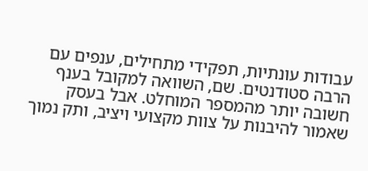עבודות עונתיות, תפקידי מתחילים, ענפים עם הרבה סטודנטים. שם, השוואה למקובל בענף חשובה יותר מהמספר המוחלט. אבל בעסק שאמור להיבנות על צוות מקצועי ויציב, ותק נמוך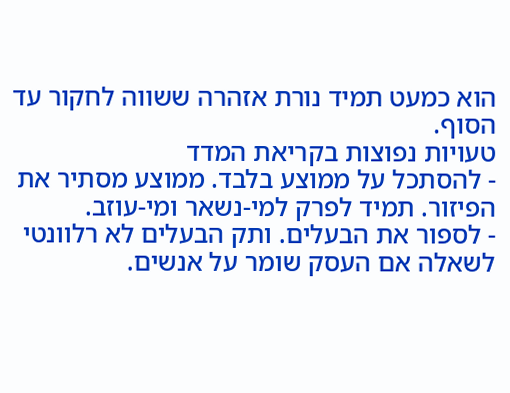הוא כמעט תמיד נורת אזהרה ששווה לחקור עד הסוף.
טעויות נפוצות בקריאת המדד
- להסתכל על ממוצע בלבד. ממוצע מסתיר את הפיזור. תמיד לפרק למי-נשאר ומי-עוזב.
- לספור את הבעלים. ותק הבעלים לא רלוונטי לשאלה אם העסק שומר על אנשים.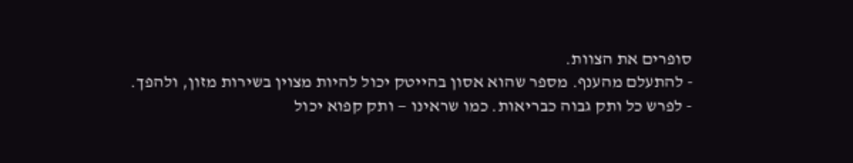סופרים את הצוות.
- להתעלם מהענף. מספר שהוא אסון בהייטק יכול להיות מצוין בשירות מזון, ולהפך.
- לפרש כל ותק גבוה כבריאות. כמו שראינו — ותק קפוא יכול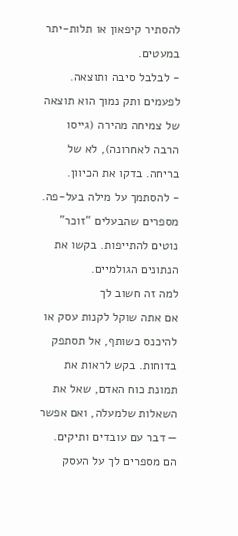להסתיר קיפאון או תלות-יתר במעטים.
- לבלבל סיבה ותוצאה. לפעמים ותק נמוך הוא תוצאה של צמיחה מהירה (גייסו הרבה לאחרונה), לא של בריחה. בדקו את הכיוון.
- להסתמך על מילה בעל-פה. מספרים שהבעלים “זוכר” נוטים להתייפות. בקשו את הנתונים הגולמיים.
למה זה חשוב לך
אם אתה שוקל לקנות עסק או להיכנס כשותף, אל תסתפק בדוחות. בקש לראות את תמונת כוח האדם, שאל את השאלות שלמעלה, ואם אפשר — דבר עם עובדים ותיקים. הם מספרים לך על העסק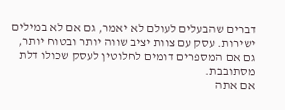דברים שהבעלים לעולם לא יאמר, גם אם לא במילים ישירות. עסק עם צוות יציב שווה יותר ובטוח יותר, גם אם המספרים דומים לחלוטין לעסק שכולו דלת מסתובבת.
אם אתה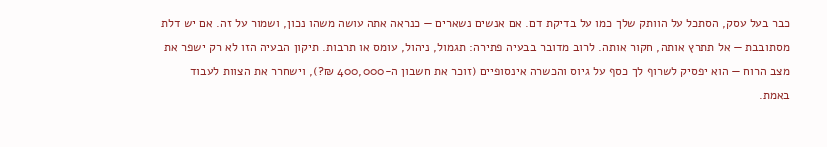כבר בעל עסק, הסתכל על הוותק שלך כמו על בדיקת דם. אם אנשים נשארים — כנראה אתה עושה משהו נכון, ושמור על זה. אם יש דלת מסתובבת — אל תתרץ אותה, חקור אותה. לרוב מדובר בבעיה פתירה: תגמול, ניהול, עומס או תרבות. תיקון הבעיה הזו לא רק ישפר את מצב הרוח — הוא יפסיק לשרוף לך כסף על גיוס והכשרה אינסופיים (זוכר את חשבון ה-400,000 ₪?), וישחרר את הצוות לעבוד באמת.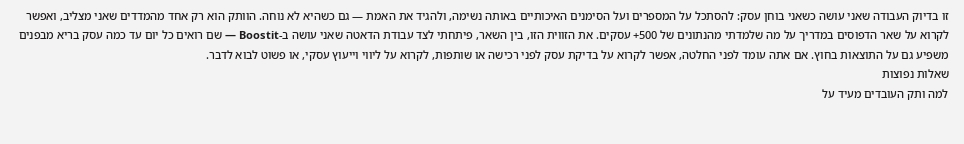זו בדיוק העבודה שאני עושה כשאני בוחן עסק: להסתכל על המספרים ועל הסימנים האיכותיים באותה נשימה, ולהגיד את האמת — גם כשהיא לא נוחה. הוותק הוא רק אחד מהמדדים שאני מצליב, ואפשר לקרוא על שאר הדפוסים במדריך על מה שלמדתי מהנתונים של 500+ עסקים. את הזווית הזו, בין השאר, פיתחתי לצד עבודת הדאטה שאני עושה ב-Boostit — שם רואים כל יום עד כמה עסק בריא מבפנים משפיע גם על התוצאות בחוץ. אם אתה עומד לפני החלטה, אפשר לקרוא על בדיקת עסק לפני רכישה או שותפות, לקרוא על ליווי וייעוץ עסקי, או פשוט לבוא לדבר.
שאלות נפוצות
למה ותק העובדים מעיד על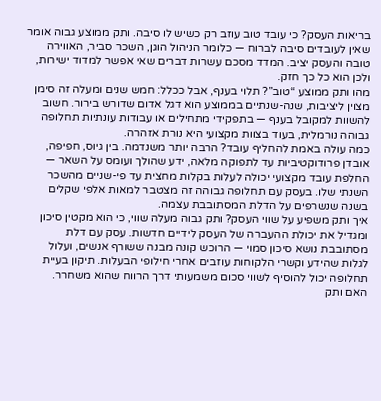בריאות העסק? כי עובד טוב עוזב רק כשיש לו סיבה. ותק ממוצע גבוה אומר שאין לעובדים סיבה לברוח — כלומר הניהול הוגן, השכר סביר, האווירה טובה והעסק יציב. המדד מסכם עשרות דברים שאי אפשר למדוד ישירות, ולכן הוא כל כך חזק.
מהו ותק ממוצע “טוב”? תלוי בענף, אבל ככלל: חמש שנים ומעלה זה סימן מצוין ליציבות, שנה-שנתיים בממוצע הוא דגל אדום שדורש בירור. חשוב להשוות למקובל בענף — בתפקידי מתחילים או עבודות עונתיות תחלופה גבוהה נורמלית, בעוד בצוות מקצועי היא נורת אזהרה.
כמה עולה באמת להחליף עובד? הרבה יותר משנדמה. בין גיוס, חפיפה, אובדן פרודוקטיביות עד לתפוקה מלאה, ידע שהולך ועומס על השאר — החלפת עובד מקצועי יכולה לעלות בקלות מחצית עד פי-שניים מהשכר השנתי שלו. בעסק עם תחלופה גבוהה זה מצטבר למאות אלפי שקלים בשנה שנשרפים על הדלת המסתובבת עצמה.
איך ותק משפיע על שווי העסק? ותק גבוה מעלה שווי, כי הוא מקטין סיכון ומגדיל את יכולת ההעברה של העסק לידיים חדשות. עסק עם דלת מסתובבת נושא סיכון סמוי — הרוכש קונה מבנה ששורף אנשים, ועלול לגלות שהידע וקשרי הלקוחות עוזבים אחרי חילופי הבעלות. תיקון בעיית תחלופה יכול להוסיף לשווי סכום משמעותי דרך הרווח שהוא משחרר.
האם ותק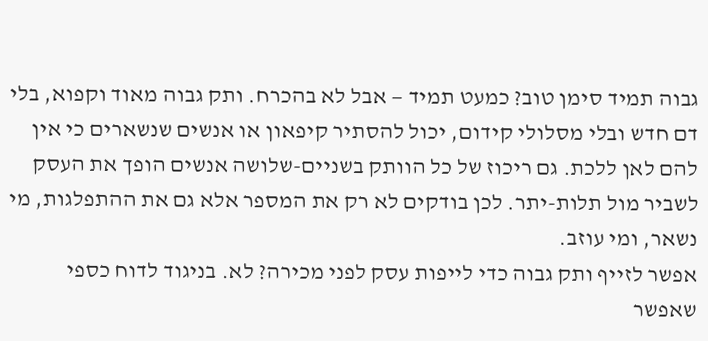גבוה תמיד סימן טוב? כמעט תמיד — אבל לא בהכרח. ותק גבוה מאוד וקפוא, בלי דם חדש ובלי מסלולי קידום, יכול להסתיר קיפאון או אנשים שנשארים כי אין להם לאן ללכת. גם ריכוז של כל הוותק בשניים-שלושה אנשים הופך את העסק לשביר מול תלות-יתר. לכן בודקים לא רק את המספר אלא גם את ההתפלגות, מי נשאר, ומי עוזב.
אפשר לזייף ותק גבוה כדי לייפות עסק לפני מכירה? לא. בניגוד לדוח כספי שאפשר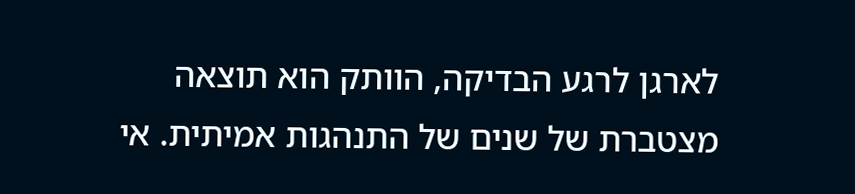לארגן לרגע הבדיקה, הוותק הוא תוצאה מצטברת של שנים של התנהגות אמיתית. אי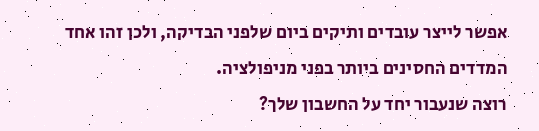אפשר לייצר עובדים ותיקים ביום שלפני הבדיקה, ולכן זהו אחד המדדים החסינים ביותר בפני מניפולציה.
רוצה שנעבור יחד על החשבון שלך?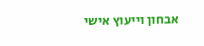אבחון וייעוץ אישי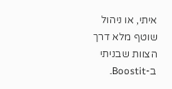איתי, או ניהול שוטף מלא דרך הצוות שבניתי ב-Boostit.